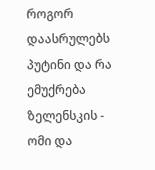როგორ დაასრულებს პუტინი და რა ემუქრება ზელენსკის - ომი და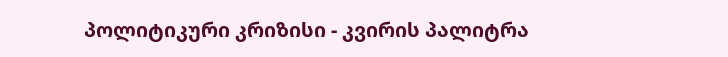პოლიტიკური კრიზისი - კვირის პალიტრა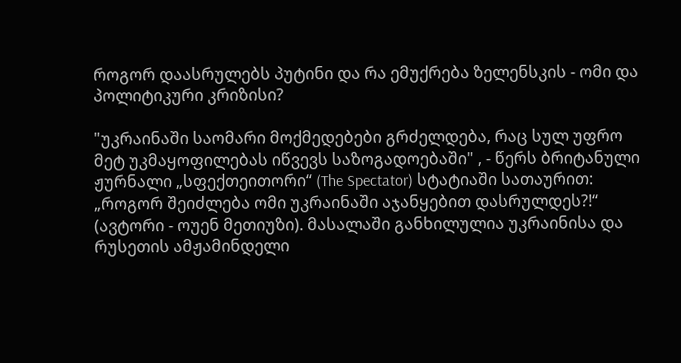როგორ დაასრულებს პუტინი და რა ემუქრება ზელენსკის - ომი და პოლიტიკური კრიზისი?

"უკრაინაში საომარი მოქმედებები გრძელდება, რაც სულ უფრო მეტ უკმაყოფილებას იწვევს საზოგადოებაში" , - წერს ბრიტანული ჟურნალი „სფექთეითორი“ (The Spectator) სტატიაში სათაურით: „როგორ შეიძლება ომი უკრაინაში აჯანყებით დასრულდეს?!“ (ავტორი - ოუენ მეთიუზი). მასალაში განხილულია უკრაინისა და რუსეთის ამჟამინდელი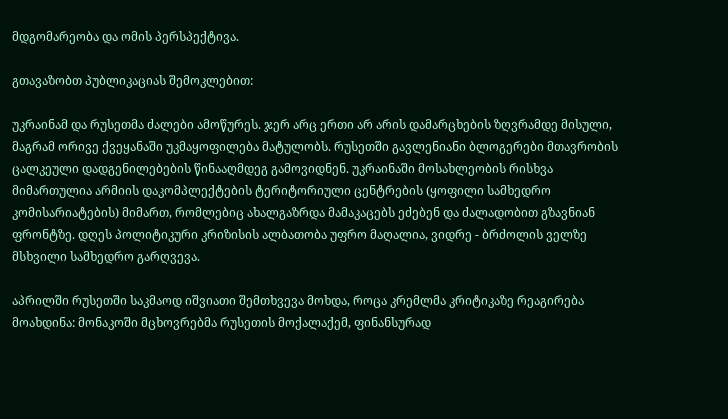მდგომარეობა და ომის პერსპექტივა.

გთავაზობთ პუბლიკაციას შემოკლებით:

უკრაინამ და რუსეთმა ძალები ამოწურეს. ჯერ არც ერთი არ არის დამარცხების ზღვრამდე მისული, მაგრამ ორივე ქვეყანაში უკმაყოფილება მატულობს. რუსეთში გავლენიანი ბლოგერები მთავრობის ცალკეული დადგენილებების წინააღმდეგ გამოვიდნენ. უკრაინაში მოსახლეობის რისხვა მიმართულია არმიის დაკომპლექტების ტერიტორიული ცენტრების (ყოფილი სამხედრო კომისარიატების) მიმართ, რომლებიც ახალგაზრდა მამაკაცებს ეძებენ და ძალადობით გზავნიან ფრონტზე. დღეს პოლიტიკური კრიზისის ალბათობა უფრო მაღალია, ვიდრე - ბრძოლის ველზე მსხვილი სამხედრო გარღვევა.

აპრილში რუსეთში საკმაოდ იშვიათი შემთხვევა მოხდა, როცა კრემლმა კრიტიკაზე რეაგირება მოახდინა: მონაკოში მცხოვრებმა რუსეთის მოქალაქემ, ფინანსურად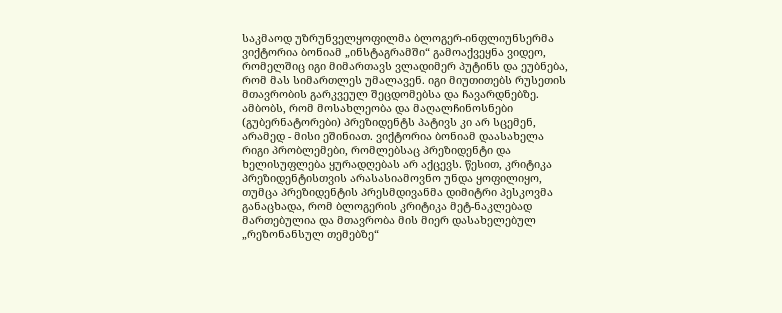საკმაოდ უზრუნველყოფილმა ბლოგერ-ინფლიუნსერმა ვიქტორია ბონიამ „ინსტაგრამში“ გამოაქვეყნა ვიდეო, რომელშიც იგი მიმართავს ვლადიმერ პუტინს და ეუბნება, რომ მას სიმართლეს უმალავენ. იგი მიუთითებს რუსეთის მთავრობის გარკვეულ შეცდომებსა და ჩავარდნებზე. ამბობს, რომ მოსახლეობა და მაღალჩინოსნები (გუბერნატორები) პრეზიდენტს პატივს კი არ სცემენ, არამედ - მისი ეშინიათ. ვიქტორია ბონიამ დაასახელა რიგი პრობლემები, რომლებსაც პრეზიდენტი და ხელისუფლება ყურადღებას არ აქცევს. წესით, კრიტიკა პრეზიდენტისთვის არასასიამოვნო უნდა ყოფილიყო, თუმცა პრეზიდენტის პრესმდივანმა დიმიტრი პესკოვმა განაცხადა, რომ ბლოგერის კრიტიკა მეტ-ნაკლებად მართებულია და მთავრობა მის მიერ დასახელებულ „რეზონანსულ თემებზე“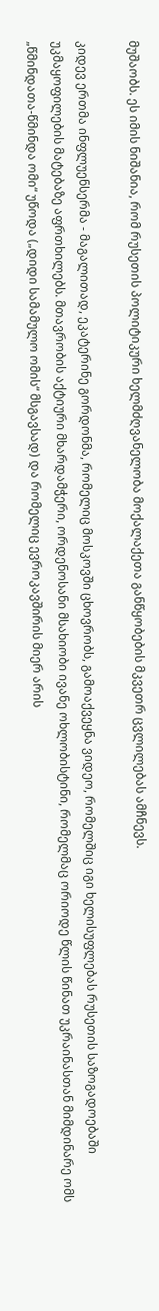მუშაობს. ეს იმის ნიშანია, რომ რუსეთის პოლიტიკური ხელმძღვანელობა მოქალაქეთა განწყობების მკვეთრ ცვლილებას ამჩნევს.

კიდევ ერთმა ინფლუენსერმა - მაგალითად, ეკატერინე გორდონმა, რომელიც მოსკოვში ცხოვრობს, გამოაქვეყნა ვიდეო, რომელშიც იგი ხელისუფლებას რუსეთის საზოგადოებაში უკმაყოფილების მატებაზე აფრთხილებს. მთავრობის აქტიური მხარდამჭერი, ორდენოსანი მსახიობი ივანე ოხლობისტინი, რომელმაც ორიოდე წლის წინათ უკრაინასთან მიმდინარე ომს „წმინდათა-წმინდა ომი“ უწოდა („დიდი სამამულო ომის“ მსგავსად) და რომელიც ევროკავშირის მიერ არის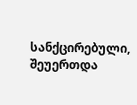სანქცირებული, შეუერთდა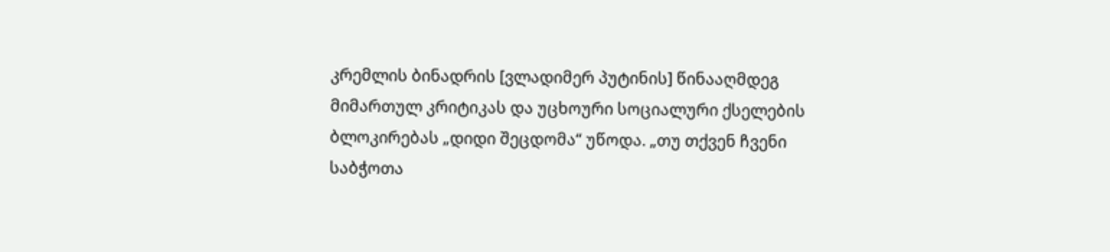კრემლის ბინადრის [ვლადიმერ პუტინის] წინააღმდეგ მიმართულ კრიტიკას და უცხოური სოციალური ქსელების ბლოკირებას „დიდი შეცდომა“ უწოდა. „თუ თქვენ ჩვენი საბჭოთა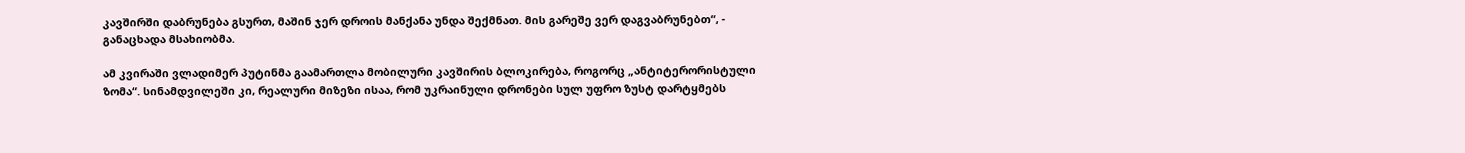კავშირში დაბრუნება გსურთ, მაშინ ჯერ დროის მანქანა უნდა შექმნათ. მის გარეშე ვერ დაგვაბრუნებთ“, - განაცხადა მსახიობმა.

ამ კვირაში ვლადიმერ პუტინმა გაამართლა მობილური კავშირის ბლოკირება, როგორც „ანტიტერორისტული ზომა“. სინამდვილეში კი, რეალური მიზეზი ისაა, რომ უკრაინული დრონები სულ უფრო ზუსტ დარტყმებს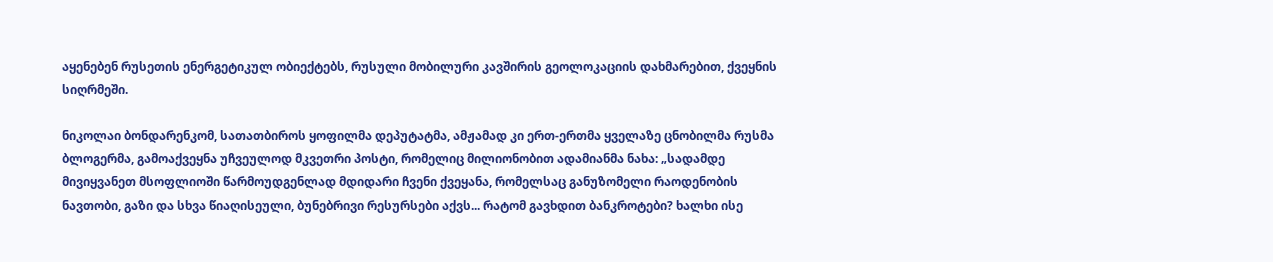აყენებენ რუსეთის ენერგეტიკულ ობიექტებს, რუსული მობილური კავშირის გეოლოკაციის დახმარებით, ქვეყნის სიღრმეში.

ნიკოლაი ბონდარენკომ, სათათბიროს ყოფილმა დეპუტატმა, ამჟამად კი ერთ-ერთმა ყველაზე ცნობილმა რუსმა ბლოგერმა, გამოაქვეყნა უჩვეულოდ მკვეთრი პოსტი, რომელიც მილიონობით ადამიანმა ნახა: „სადამდე მივიყვანეთ მსოფლიოში წარმოუდგენლად მდიდარი ჩვენი ქვეყანა, რომელსაც განუზომელი რაოდენობის ნავთობი, გაზი და სხვა წიაღისეული, ბუნებრივი რესურსები აქვს... რატომ გავხდით ბანკროტები? ხალხი ისე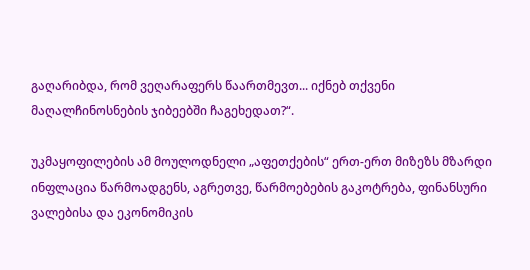გაღარიბდა, რომ ვეღარაფერს წაართმევთ... იქნებ თქვენი მაღალჩინოსნების ჯიბეებში ჩაგეხედათ?“.

უკმაყოფილების ამ მოულოდნელი „აფეთქების“ ერთ-ერთ მიზეზს მზარდი ინფლაცია წარმოადგენს, აგრეთვე, წარმოებების გაკოტრება, ფინანსური ვალებისა და ეკონომიკის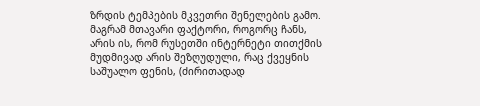ზრდის ტემპების მკვეთრი შენელების გამო. მაგრამ მთავარი ფაქტორი, როგორც ჩანს, არის ის, რომ რუსეთში ინტერნეტი თითქმის მუდმივად არის შეზღუდული, რაც ქვეყნის საშუალო ფენის, (ძირითადად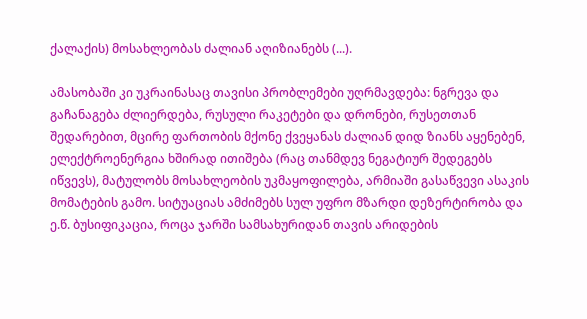ქალაქის) მოსახლეობას ძალიან აღიზიანებს (...).

ამასობაში კი უკრაინასაც თავისი პრობლემები უღრმავდება: ნგრევა და გაჩანაგება ძლიერდება, რუსული რაკეტები და დრონები, რუსეთთან შედარებით, მცირე ფართობის მქონე ქვეყანას ძალიან დიდ ზიანს აყენებენ, ელექტროენერგია ხშირად ითიშება (რაც თანმდევ ნეგატიურ შედეგებს იწვევს), მატულობს მოსახლეობის უკმაყოფილება, არმიაში გასაწვევი ასაკის მომატების გამო. სიტუაციას ამძიმებს სულ უფრო მზარდი დეზერტირობა და ე.წ. ბუსიფიკაცია, როცა ჯარში სამსახურიდან თავის არიდების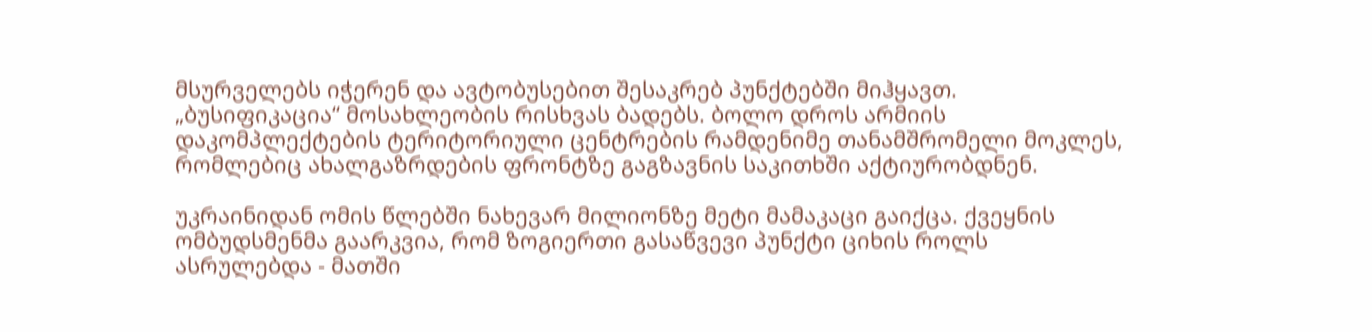მსურველებს იჭერენ და ავტობუსებით შესაკრებ პუნქტებში მიჰყავთ. „ბუსიფიკაცია“ მოსახლეობის რისხვას ბადებს. ბოლო დროს არმიის დაკომპლექტების ტერიტორიული ცენტრების რამდენიმე თანამშრომელი მოკლეს, რომლებიც ახალგაზრდების ფრონტზე გაგზავნის საკითხში აქტიურობდნენ.

უკრაინიდან ომის წლებში ნახევარ მილიონზე მეტი მამაკაცი გაიქცა. ქვეყნის ომბუდსმენმა გაარკვია, რომ ზოგიერთი გასაწვევი პუნქტი ციხის როლს ასრულებდა - მათში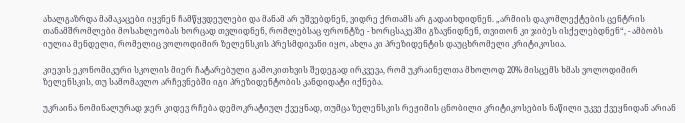ახალგაზრდა მამაკაცები იყვნენ ჩამწყვდეულები და მანამ არ უშვებდნენ, ვიდრე ქრთამს არ გადაიხდიდნენ. „არმიის დაკომლექტების ცენტრის თანამშრომლები მოსახლეობას ხორცად თვლიდნენ, რომლებსაც ფრონტზე - ხორცსაკეპში გზავნიდნენ, თვითონ კი ჯიბეს ისქელებდნენ“, - ამბობს იულია მენდელი, რომელიც ვოლოდიმირ ზელენსკის პრესმდივანი იყო, ახლა კი პრეზიდენტის დაუცხრომელი კრიტიკოსია.

კიევის ეკონომიკური სკოლის მიერ ჩატარებული გამოკითხვის შედეგად ირკვევა, რომ უკრაინელთა მხოლოდ 20% მისცემს ხმას ვოლოდიმირ ზელენსკის, თუ სამომავლო არჩევნებში იგი პრეზიდენტობის კანდიდატი იქნება.

უკრაინა ნომინალურად ჯერ კიდევ რჩება დემოკრატიულ ქვეყნად, თუმცა ზელენსკის რეჟიმის ცნობილი კრიტიკოსების ნაწილი უკვე ქვეყნიდან არიან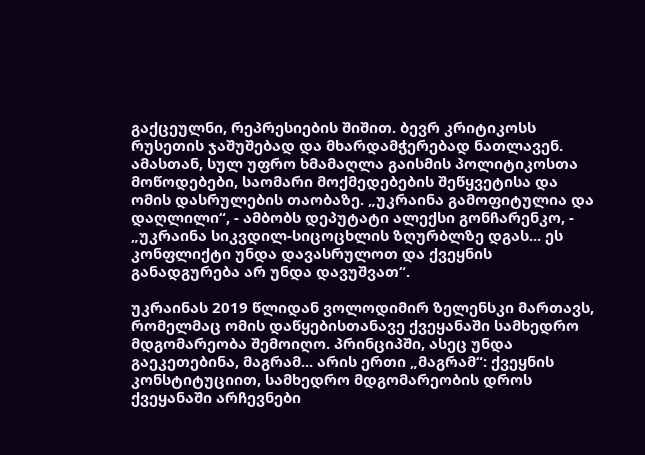გაქცეულნი, რეპრესიების შიშით. ბევრ კრიტიკოსს რუსეთის ჯაშუშებად და მხარდამჭერებად ნათლავენ. ამასთან, სულ უფრო ხმამაღლა გაისმის პოლიტიკოსთა მოწოდებები, საომარი მოქმედებების შეწყვეტისა და ომის დასრულების თაობაზე. „უკრაინა გამოფიტულია და დაღლილი“, - ამბობს დეპუტატი ალექსი გონჩარენკო, - „უკრაინა სიკვდილ-სიცოცხლის ზღურბლზე დგას... ეს კონფლიქტი უნდა დავასრულოთ და ქვეყნის განადგურება არ უნდა დავუშვათ“.

უკრაინას 2019 წლიდან ვოლოდიმირ ზელენსკი მართავს, რომელმაც ომის დაწყებისთანავე ქვეყანაში სამხედრო მდგომარეობა შემოიღო. პრინციპში, ასეც უნდა გაეკეთებინა, მაგრამ... არის ერთი „მაგრამ“: ქვეყნის კონსტიტუციით, სამხედრო მდგომარეობის დროს ქვეყანაში არჩევნები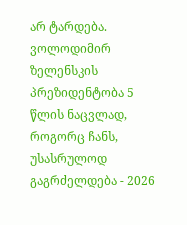არ ტარდება. ვოლოდიმირ ზელენსკის პრეზიდენტობა 5 წლის ნაცვლად, როგორც ჩანს, უსასრულოდ გაგრძელდება - 2026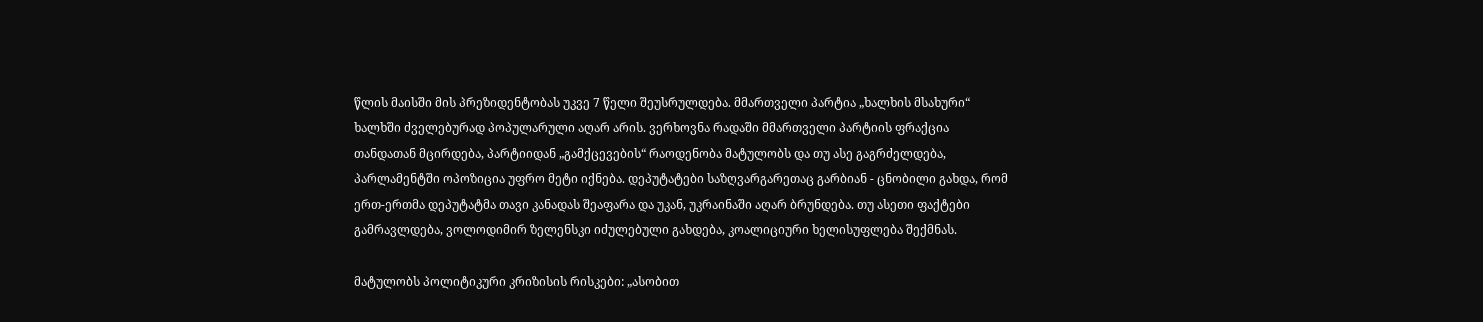წლის მაისში მის პრეზიდენტობას უკვე 7 წელი შეუსრულდება. მმართველი პარტია „ხალხის მსახური“ ხალხში ძველებურად პოპულარული აღარ არის. ვერხოვნა რადაში მმართველი პარტიის ფრაქცია თანდათან მცირდება, პარტიიდან „გამქცევების“ რაოდენობა მატულობს და თუ ასე გაგრძელდება, პარლამენტში ოპოზიცია უფრო მეტი იქნება. დეპუტატები საზღვარგარეთაც გარბიან - ცნობილი გახდა, რომ ერთ-ერთმა დეპუტატმა თავი კანადას შეაფარა და უკან, უკრაინაში აღარ ბრუნდება. თუ ასეთი ფაქტები გამრავლდება, ვოლოდიმირ ზელენსკი იძულებული გახდება, კოალიციური ხელისუფლება შექმნას.

მატულობს პოლიტიკური კრიზისის რისკები: „ასობით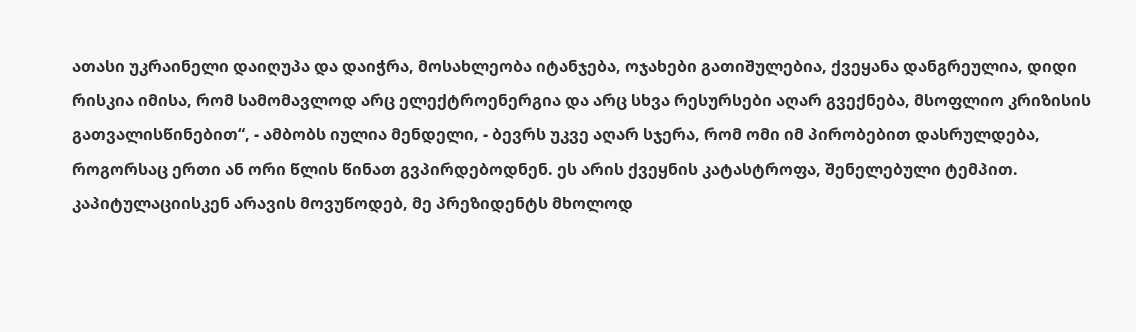ათასი უკრაინელი დაიღუპა და დაიჭრა, მოსახლეობა იტანჯება, ოჯახები გათიშულებია, ქვეყანა დანგრეულია, დიდი რისკია იმისა, რომ სამომავლოდ არც ელექტროენერგია და არც სხვა რესურსები აღარ გვექნება, მსოფლიო კრიზისის გათვალისწინებით“, - ამბობს იულია მენდელი, - ბევრს უკვე აღარ სჯერა, რომ ომი იმ პირობებით დასრულდება, როგორსაც ერთი ან ორი წლის წინათ გვპირდებოდნენ. ეს არის ქვეყნის კატასტროფა, შენელებული ტემპით. კაპიტულაციისკენ არავის მოვუწოდებ, მე პრეზიდენტს მხოლოდ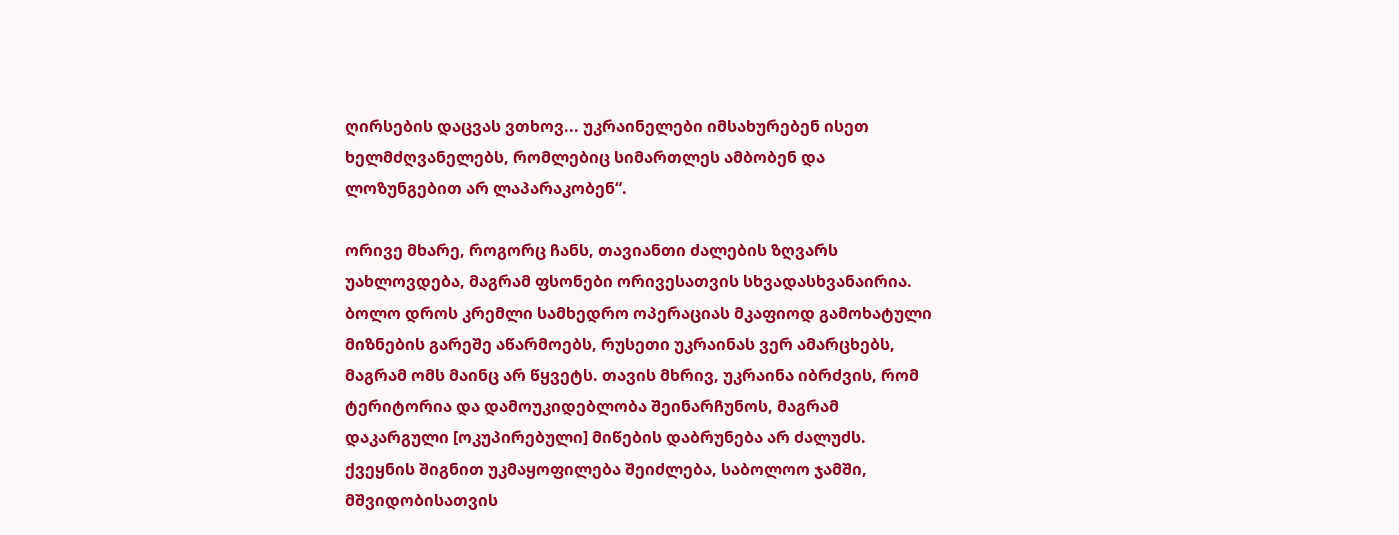ღირსების დაცვას ვთხოვ... უკრაინელები იმსახურებენ ისეთ ხელმძღვანელებს, რომლებიც სიმართლეს ამბობენ და ლოზუნგებით არ ლაპარაკობენ“.

ორივე მხარე, როგორც ჩანს, თავიანთი ძალების ზღვარს უახლოვდება, მაგრამ ფსონები ორივესათვის სხვადასხვანაირია. ბოლო დროს კრემლი სამხედრო ოპერაციას მკაფიოდ გამოხატული მიზნების გარეშე აწარმოებს, რუსეთი უკრაინას ვერ ამარცხებს, მაგრამ ომს მაინც არ წყვეტს. თავის მხრივ, უკრაინა იბრძვის, რომ ტერიტორია და დამოუკიდებლობა შეინარჩუნოს, მაგრამ დაკარგული [ოკუპირებული] მიწების დაბრუნება არ ძალუძს. ქვეყნის შიგნით უკმაყოფილება შეიძლება, საბოლოო ჯამში, მშვიდობისათვის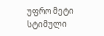უფრო მეტი სტიმული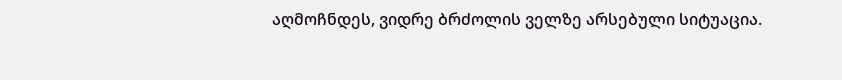აღმოჩნდეს, ვიდრე ბრძოლის ველზე არსებული სიტუაცია.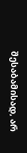შესაბამისად, არ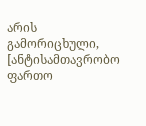არის გამორიცხული, [ანტისამთავრობო ფართო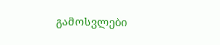გამოსვლები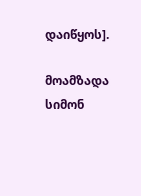დაიწყოს].

მოამზადა სიმონ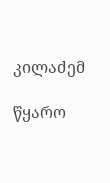კილაძემ

წყარო